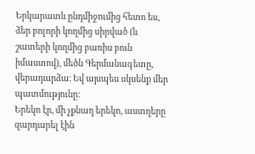Երկարատև ընդմիջումից հետո ես, ձեր բոլորի կողմից սիրված (և շատերի կողմից բառիս բուն իմաստով), մեծն Գերմանագետը, վերադարձա։ Եվ այսպես սկսենք մեր պատմությունը։
Երեկո էր, մի չքնաղ երեկո, աստղերը զարդարել էին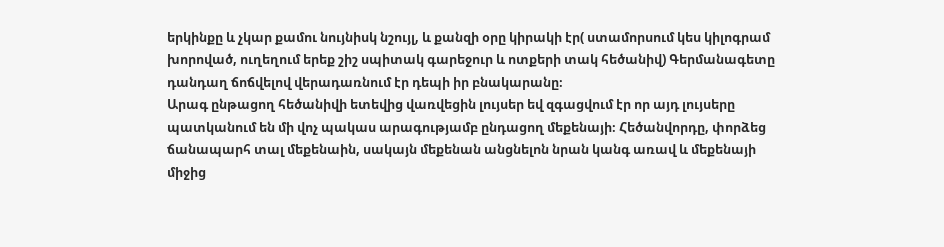երկինքը և չկար քամու նույնիսկ նշույլ, և քանզի օրը կիրակի էր( ստամորսում կես կիլոգրամ խորոված, ուղեղում երեք շիշ սպիտակ գարեջուր և ոտքերի տակ հեծանիվ) Գերմանագետը դանդաղ ճոճվելով վերադառնում էր դեպի իր բնակարանը։
Արագ ընթացող հեծանիվի ետեվից վառվեցին լույսեր եվ զգացվում էր որ այդ լույսերը պատկանում են մի վոչ պակաս արագությամբ ընդացող մեքենայի։ Հեծանվորդը, փորձեց ճանապարհ տալ մեքենաին, սակայն մեքենան անցնելոն նրան կանգ առավ և մեքենայի միջից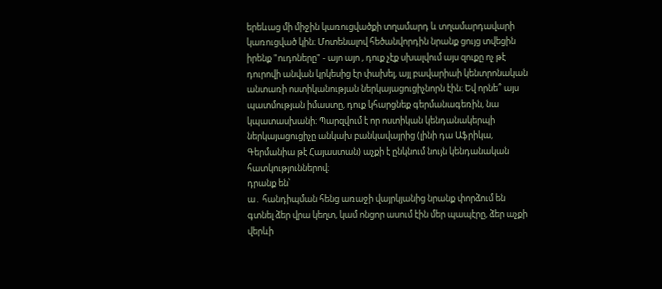երեևաց մի միջին կառուցվածքի տղամարդ և տղամարդավարի կառուցված կին։ Մոտենալով հեծանվորդին նրանք ցույց տվեցին իրենք "ուդոները" - այո այո , դուք չէք սխալվում այս զուքը ոչ թէ դուրովի անվան կրկեսից էր փախել, այլ բավարիաի կենտրոնական անտառի ոստիկանության ներկայացուցիչնորն էին։ Եվ որնե՞ այս պատմության իմաստը, դուք կհարցնեք գերմանագեռին, նա կպատասխանի։ Պարզվում է որ ոստիկան կենդանակերպի ներկայացուցիչը անկախ բանկավայրից (լինի դա Աֆրիկա, Գերմանիա թէ Հայաստան) աչքի է ընկնում նույն կենդանական հատկություններով։
դրանք են՝
ա․ հանդիպման հենց առաջի վայրկյանից նրանք փորձում են գտնել ձեր վրա կեղտ, կամ ոնցոր ասում էին մեր պապէրը, ձեր աչքի վերևի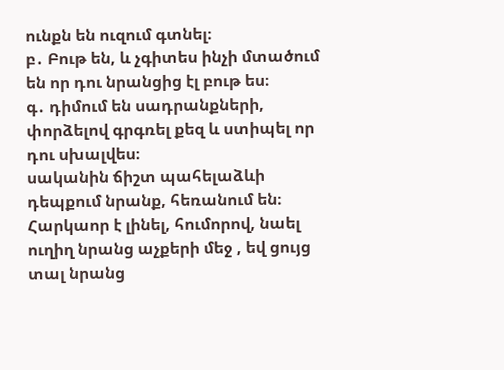ունքն են ուզում գտնել։
բ․ Բութ են, և չգիտես ինչի մտածում են որ դու նրանցից էլ բութ ես։
գ․ դիմում են սադրանքների, փորձելով գրգռել քեզ և ստիպել որ դու սխալվես։
սականին ճիշտ պահելաձևի դեպքում նրանք, հեռանում են։ Հարկաոր է լինել, հումորով, նաել ուղիղ նրանց աչքերի մեջ , եվ ցույց տալ նրանց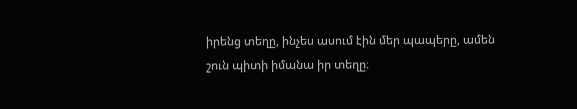իրենց տեղը, ինչես ասում էին մեր պապերը, ամեն շուն պիտի իմանա իր տեղը։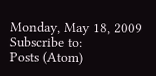Monday, May 18, 2009
Subscribe to:
Posts (Atom)